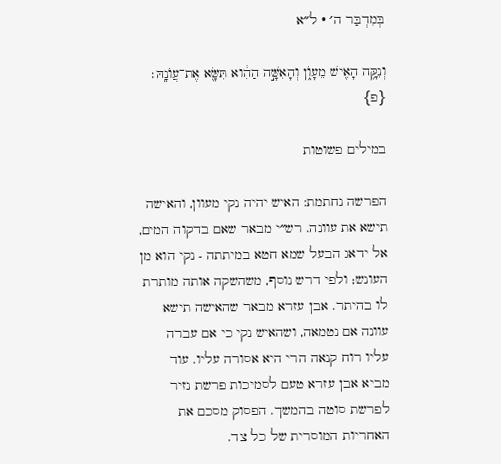בְּמִדְבַּר ה׳ · ל״א

וְנִקָּ֥ה הָאִ֖ישׁ מֵעָוֺ֑ן וְהָאִשָּׁ֣ה הַהִ֔וא תִּשָּׂ֖א אֶת־עֲוֺנָֽהּ׃ {פ}

במילים פשוטות

הפרשה נחתמת: האיש יהיה נקי מעוון, והאישה תישא את עוונה. רש״י מבאר שאם בדקוה המים, אל ידאג הבעל שמא חטא במיתתה - נקי הוא מן העונש; ולפי דרש נוסף, משהשקה אותה מותרת לו בהיתר. אבן עזרא מבאר שהאישה תישא עוונה אם נטמאה, ושהאיש נקי כי אם עברה עליו רוח קנאה הרי היא אסורה עליו. עוד מביא אבן עזרא טעם לסמיכות פרשת נזיר לפרשת סוטה בהמשך. הפסוק מסכם את האחריות המוסרית של כל צד.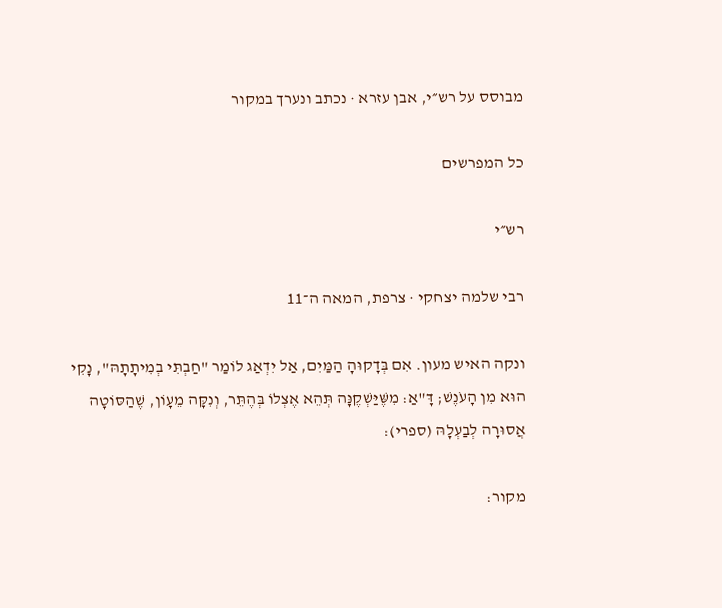מבוסס על רש״י, אבן עזרא · נכתב ונערך במקור

כל המפרשים

רש״י

רבי שלמה יצחקי · צרפת, המאה ה־11

ונקה האיש מעון. אִם בְּדָקוּהָ הַמַּיִם, אַל יִדְאַג לוֹמַר "חַבְתִּי בְמִיתָתָהּ", נָקִי הוּא מִן הָעֹנֶשׁ; דָּ"אַ: מִשֶּׁיַּשְׁקֶנָּה תְּהֵא אֶצְלוֹ בְּהֶתֵּר, וְנִקָּה מֵעָוֹן, שֶׁהַסּוֹטָה אֲסוּרָה לְבַעְלָהּ (ספרי):

מקור: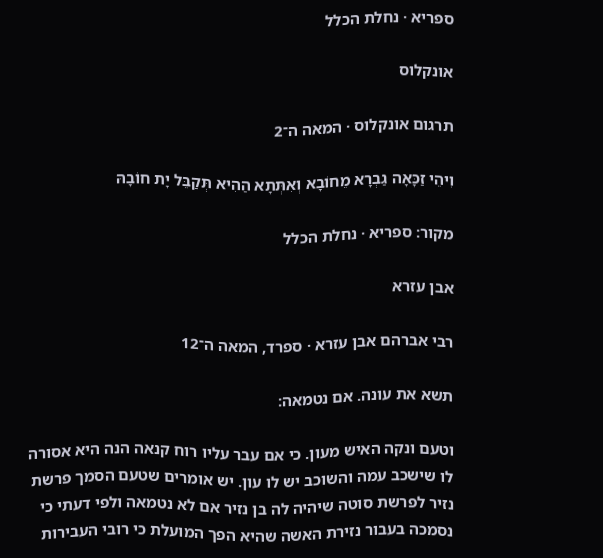ספריא · נחלת הכלל

אונקלוס

תרגום אונקלוס · המאה ה־2

וִיהֵי זַכָּאָה גַבְרָא מֵחוֹבָא וְאִתְּתָא הַהִיא תְּקַבֵּל יָת חוֹבָהּ

מקור: ספריא · נחלת הכלל

אבן עזרא

רבי אברהם אבן עזרא · ספרד, המאה ה־12

תשא את עונה. אם נטמאה:

וטעם ונקה האיש מעון. כי אם עבר עליו רוח קנאה הנה היא אסורה לו שישכב עמה והשוכב יש לו עון. יש אומרים שטעם הסמך פרשת נזיר לפרשת סוטה שיהיה לה בן נזיר אם לא נטמאה ולפי דעתי כי נסמכה בעבור נזירת האשה שהיא הפך המועלת כי רובי העבירות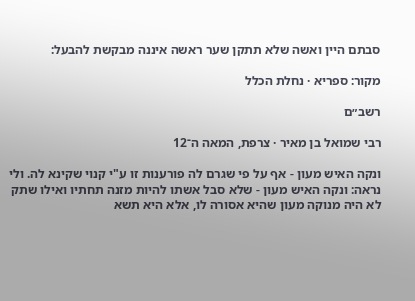סבתם היין ואשה שלא תתקן שער ראשה איננה מבקשת להבעל:

מקור: ספריא · נחלת הכלל

רשב״ם

רבי שמואל בן מאיר · צרפת, המאה ה־12

ונקה האיש מעון - אף על פי שגרם לה פורענות זו ע"י קנוי שקינא לה. ולי נראה: ונקה האיש מעון - שלא סבל אשתו להיות מזנה תחתיו ואילו שתק לא היה מנוקה מעון שהיא אסורה לו, אלא היא תשא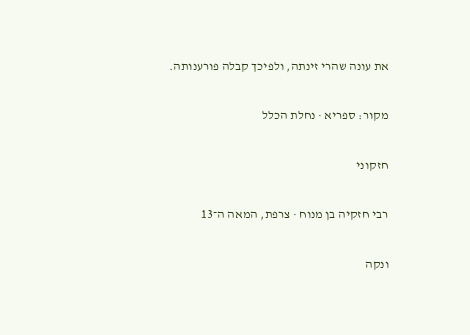את עונה שהרי זינתה, ולפיכך קבלה פורענותה.

מקור: ספריא · נחלת הכלל

חזקוני

רבי חזקיה בן מנוח · צרפת, המאה ה־13

ונקה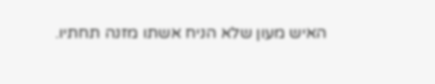האיש מעון שלא הניח אשתו מזנה תחתיו.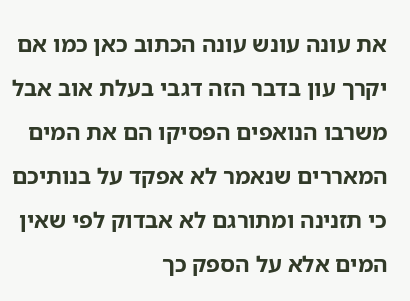את עונה עונש עונה הכתוב כאן כמו אם יקרך עון בדבר הזה דגבי בעלת אוב אבל משרבו הנואפים הפסיקו הם את המים המאררים שנאמר לא אפקד על בנותיכם כי תזנינה ומתורגם לא אבדוק לפי שאין המים אלא על הספק כך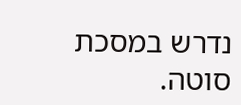נדרש במסכת סוטה.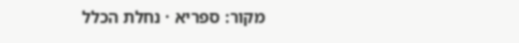מקור: ספריא · נחלת הכלל